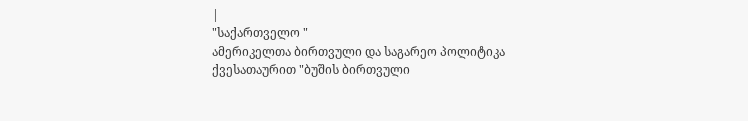|
"საქართველო "
ამერიკელთა ბირთვული და საგარეო პოლიტიკა
ქვესათაურით "ბუშის ბირთვული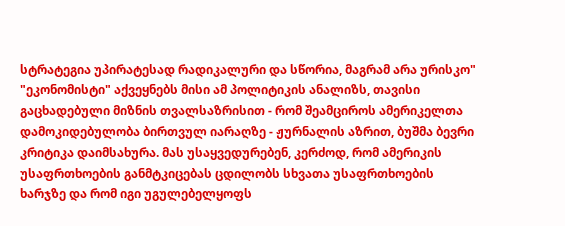სტრატეგია უპირატესად რადიკალური და სწორია, მაგრამ არა ურისკო" "ეკონომისტი" აქვეყნებს მისი ამ პოლიტიკის ანალიზს, თავისი გაცხადებული მიზნის თვალსაზრისით - რომ შეამციროს ამერიკელთა დამოკიდებულობა ბირთვულ იარაღზე - ჟურნალის აზრით, ბუშმა ბევრი კრიტიკა დაიმსახურა. მას უსაყვედურებენ, კერძოდ, რომ ამერიკის უსაფრთხოების განმტკიცებას ცდილობს სხვათა უსაფრთხოების ხარჯზე და რომ იგი უგულებელყოფს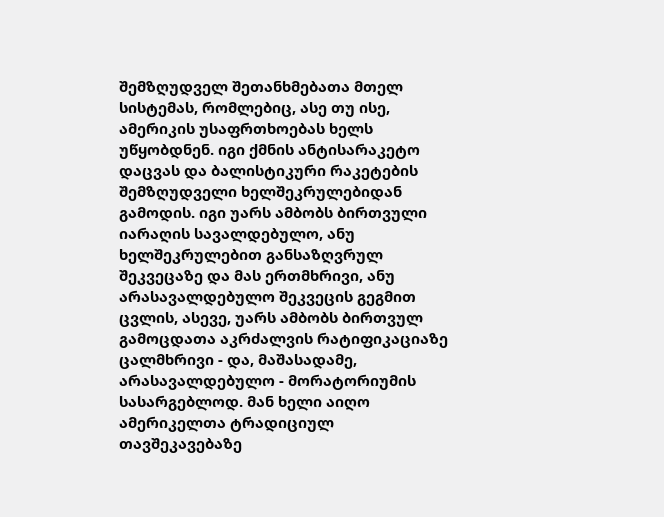შემზღუდველ შეთანხმებათა მთელ სისტემას, რომლებიც, ასე თუ ისე, ამერიკის უსაფრთხოებას ხელს უწყობდნენ. იგი ქმნის ანტისარაკეტო დაცვას და ბალისტიკური რაკეტების შემზღუდველი ხელშეკრულებიდან გამოდის. იგი უარს ამბობს ბირთვული იარაღის სავალდებულო, ანუ ხელშეკრულებით განსაზღვრულ შეკვეცაზე და მას ერთმხრივი, ანუ არასავალდებულო შეკვეცის გეგმით ცვლის, ასევე, უარს ამბობს ბირთვულ გამოცდათა აკრძალვის რატიფიკაციაზე ცალმხრივი - და, მაშასადამე, არასავალდებულო - მორატორიუმის სასარგებლოდ. მან ხელი აიღო ამერიკელთა ტრადიციულ თავშეკავებაზე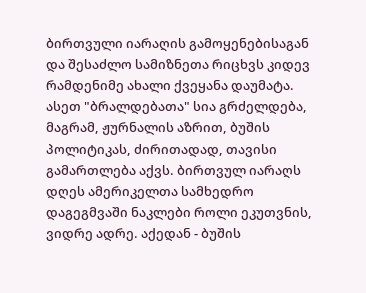ბირთვული იარაღის გამოყენებისაგან და შესაძლო სამიზნეთა რიცხვს კიდევ რამდენიმე ახალი ქვეყანა დაუმატა. ასეთ "ბრალდებათა" სია გრძელდება, მაგრამ, ჟურნალის აზრით, ბუშის პოლიტიკას, ძირითადად, თავისი გამართლება აქვს. ბირთვულ იარაღს დღეს ამერიკელთა სამხედრო დაგეგმვაში ნაკლები როლი ეკუთვნის, ვიდრე ადრე. აქედან - ბუშის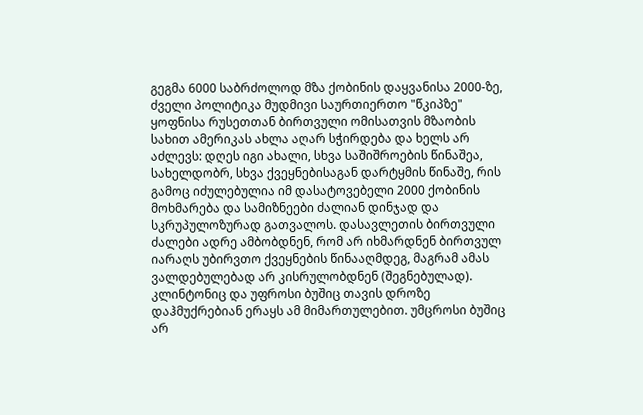გეგმა 6000 საბრძოლოდ მზა ქობინის დაყვანისა 2000-ზე, ძველი პოლიტიკა მუდმივი საურთიერთო "წკიპზე" ყოფნისა რუსეთთან ბირთვული ომისათვის მზაობის სახით ამერიკას ახლა აღარ სჭირდება და ხელს არ აძლევს: დღეს იგი ახალი, სხვა საშიშროების წინაშეა, სახელდობრ, სხვა ქვეყნებისაგან დარტყმის წინაშე, რის გამოც იძულებულია იმ დასატოვებელი 2000 ქობინის მოხმარება და სამიზნეები ძალიან დინჯად და სკრუპულოზურად გათვალოს. დასავლეთის ბირთვული ძალები ადრე ამბობდნენ, რომ არ იხმარდნენ ბირთვულ იარაღს უბირვთო ქვეყნების წინააღმდეგ, მაგრამ ამას ვალდებულებად არ კისრულობდნენ (შეგნებულად). კლინტონიც და უფროსი ბუშიც თავის დროზე დაჰმუქრებიან ერაყს ამ მიმართულებით. უმცროსი ბუშიც არ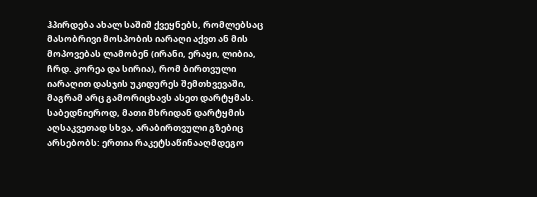ჰპირდება ახალ საშიშ ქვეყნებს, რომლებსაც მასობრივი მოსპობის იარაღი აქვთ ან მის მოპოვებას ლამობენ (ირანი, ერაყი, ლიბია, ჩრდ. კორეა და სირია), რომ ბირთვული იარაღით დასჯის უკიდურეს შემთხვევაში, მაგრამ არც გამორიცხავს ასეთ დარტყმას. საბედნიეროდ, მათი მხრიდან დარტყმის აღსაკვეთად სხვა, არაბირთვული გზებიც არსებობს: ერთია რაკეტსაწინააღმდეგო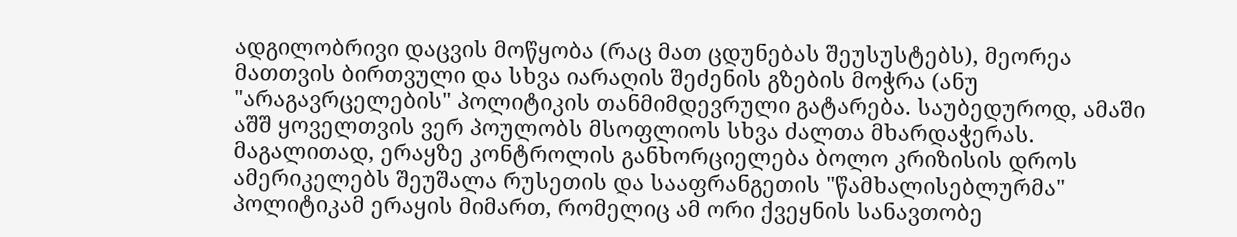ადგილობრივი დაცვის მოწყობა (რაც მათ ცდუნებას შეუსუსტებს), მეორეა მათთვის ბირთვული და სხვა იარაღის შეძენის გზების მოჭრა (ანუ "არაგავრცელების" პოლიტიკის თანმიმდევრული გატარება. საუბედუროდ, ამაში აშშ ყოველთვის ვერ პოულობს მსოფლიოს სხვა ძალთა მხარდაჭერას. მაგალითად, ერაყზე კონტროლის განხორციელება ბოლო კრიზისის დროს ამერიკელებს შეუშალა რუსეთის და სააფრანგეთის "წამხალისებლურმა" პოლიტიკამ ერაყის მიმართ, რომელიც ამ ორი ქვეყნის სანავთობე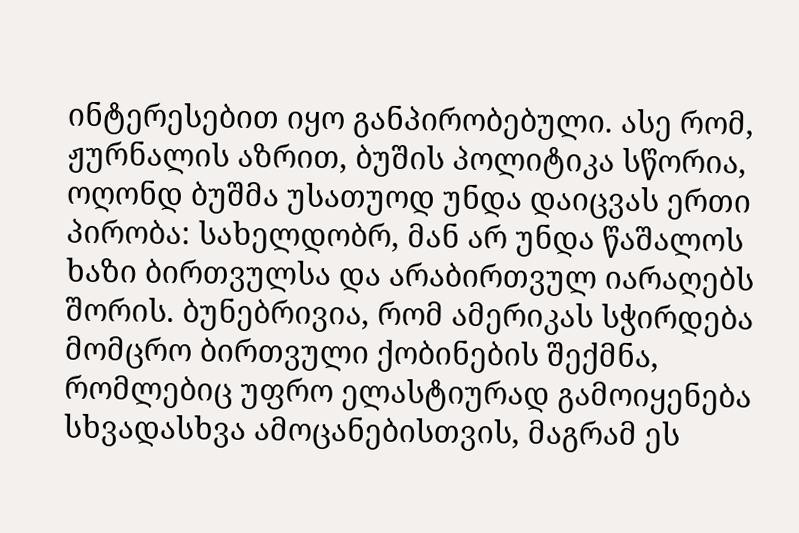ინტერესებით იყო განპირობებული. ასე რომ, ჟურნალის აზრით, ბუშის პოლიტიკა სწორია, ოღონდ ბუშმა უსათუოდ უნდა დაიცვას ერთი პირობა: სახელდობრ, მან არ უნდა წაშალოს ხაზი ბირთვულსა და არაბირთვულ იარაღებს შორის. ბუნებრივია, რომ ამერიკას სჭირდება მომცრო ბირთვული ქობინების შექმნა, რომლებიც უფრო ელასტიურად გამოიყენება სხვადასხვა ამოცანებისთვის, მაგრამ ეს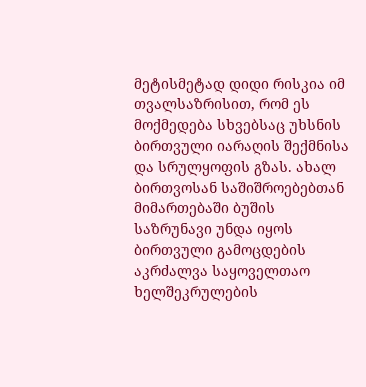მეტისმეტად დიდი რისკია იმ თვალსაზრისით, რომ ეს მოქმედება სხვებსაც უხსნის ბირთვული იარაღის შექმნისა და სრულყოფის გზას. ახალ ბირთვოსან საშიშროებებთან მიმართებაში ბუშის საზრუნავი უნდა იყოს ბირთვული გამოცდების აკრძალვა საყოველთაო ხელშეკრულების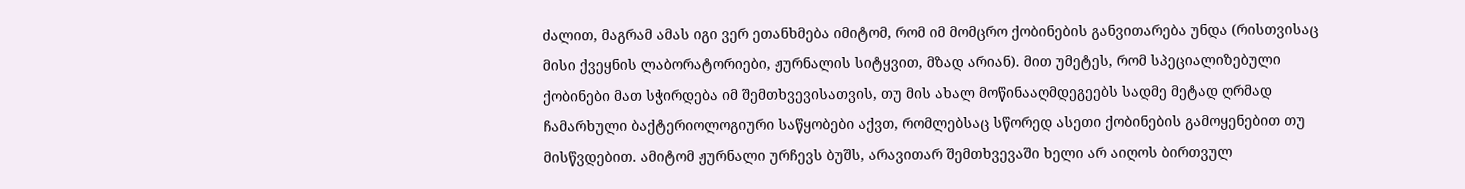ძალით, მაგრამ ამას იგი ვერ ეთანხმება იმიტომ, რომ იმ მომცრო ქობინების განვითარება უნდა (რისთვისაც მისი ქვეყნის ლაბორატორიები, ჟურნალის სიტყვით, მზად არიან). მით უმეტეს, რომ სპეციალიზებული ქობინები მათ სჭირდება იმ შემთხვევისათვის, თუ მის ახალ მოწინააღმდეგეებს სადმე მეტად ღრმად ჩამარხული ბაქტერიოლოგიური საწყობები აქვთ, რომლებსაც სწორედ ასეთი ქობინების გამოყენებით თუ მისწვდებით. ამიტომ ჟურნალი ურჩევს ბუშს, არავითარ შემთხვევაში ხელი არ აიღოს ბირთვულ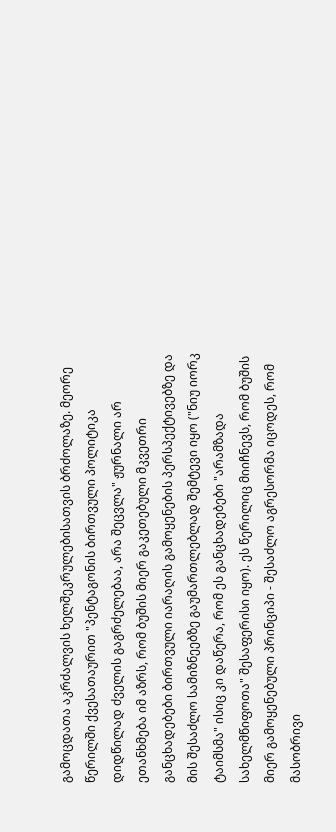გამოცდათა აკრძალვის ხელშეკრულებისათვის ბრძოლაზე. მეორე წერილში ქვესათაურით "პენტაგონის ბირთვული პოლიტიკა დიდწილად ძველის გაგრძელებაა, არა შეცვლა" ჟურნალი არ ეთანხმება იმ აზრს, რომ ბუშის მიერ გაკეთებული მკვეთრი განცხადებები ბირთვული იარაღის გამოყენების პერსპექტივებზე და მის შესაძლო სამიზნეებზე გაუმართლებლად შემტევი იყო ("ნიუ იორკ ტაიმსმა" ისიც კი დაწერა, რომ ეს განცხადებები "არამზადა სახელმწიფოთა" შესაფერისი იყო). ეს წერილიც მიიჩნევს, რომ ბუშის მიერ გამოყენებული პრინციპი - შესაძლო აგრესორმა იცოდეს, რომ მასობრივი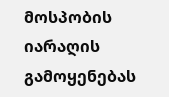მოსპობის იარაღის გამოყენებას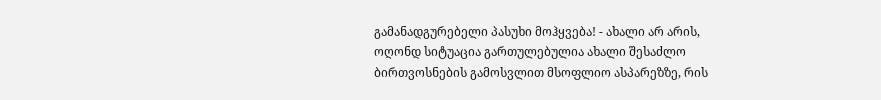გამანადგურებელი პასუხი მოჰყვება! - ახალი არ არის, ოღონდ სიტუაცია გართულებულია ახალი შესაძლო ბირთვოსნების გამოსვლით მსოფლიო ასპარეზზე, რის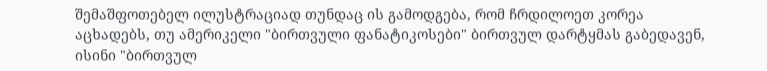შემაშფოთებელ ილუსტრაციად თუნდაც ის გამოდგება, რომ ჩრდილოეთ კორეა აცხადებს, თუ ამერიკელი "ბირთვული ფანატიკოსები" ბირთვულ დარტყმას გაბედავენ, ისინი "ბირთვულ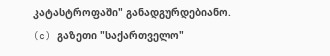კატასტროფაში" განადგურდებიანო.
(c) გაზეთი "საქართველო"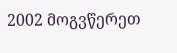2002 მოგვწერეთ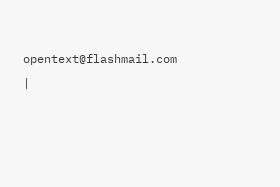opentext@flashmail.com |